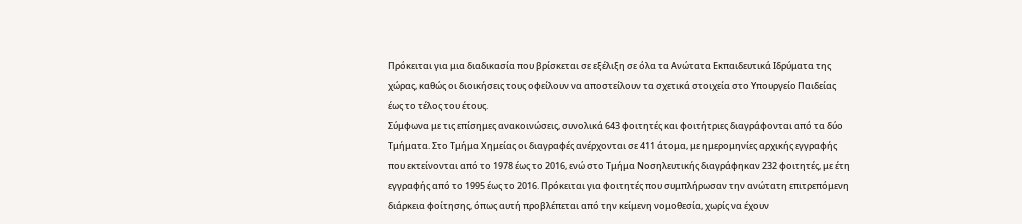Πρόκειται για μια διαδικασία που βρίσκεται σε εξέλιξη σε όλα τα Ανώτατα Εκπαιδευτικά Ιδρύματα της χώρας, καθώς οι διοικήσεις τους οφείλουν να αποστείλουν τα σχετικά στοιχεία στο Υπουργείο Παιδείας έως το τέλος του έτους.
Σύμφωνα με τις επίσημες ανακοινώσεις, συνολικά 643 φοιτητές και φοιτήτριες διαγράφονται από τα δύο Τμήματα. Στο Τμήμα Χημείας οι διαγραφές ανέρχονται σε 411 άτομα, με ημερομηνίες αρχικής εγγραφής που εκτείνονται από το 1978 έως το 2016, ενώ στο Τμήμα Νοσηλευτικής διαγράφηκαν 232 φοιτητές, με έτη εγγραφής από το 1995 έως το 2016. Πρόκειται για φοιτητές που συμπλήρωσαν την ανώτατη επιτρεπόμενη διάρκεια φοίτησης, όπως αυτή προβλέπεται από την κείμενη νομοθεσία, χωρίς να έχουν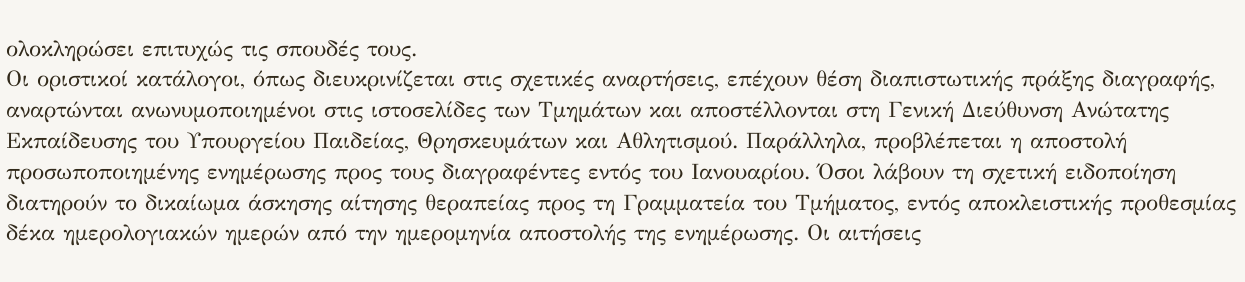ολοκληρώσει επιτυχώς τις σπουδές τους.
Οι οριστικοί κατάλογοι, όπως διευκρινίζεται στις σχετικές αναρτήσεις, επέχουν θέση διαπιστωτικής πράξης διαγραφής, αναρτώνται ανωνυμοποιημένοι στις ιστοσελίδες των Τμημάτων και αποστέλλονται στη Γενική Διεύθυνση Ανώτατης Εκπαίδευσης του Υπουργείου Παιδείας, Θρησκευμάτων και Αθλητισμού. Παράλληλα, προβλέπεται η αποστολή προσωποποιημένης ενημέρωσης προς τους διαγραφέντες εντός του Ιανουαρίου. Όσοι λάβουν τη σχετική ειδοποίηση διατηρούν το δικαίωμα άσκησης αίτησης θεραπείας προς τη Γραμματεία του Τμήματος, εντός αποκλειστικής προθεσμίας δέκα ημερολογιακών ημερών από την ημερομηνία αποστολής της ενημέρωσης. Οι αιτήσεις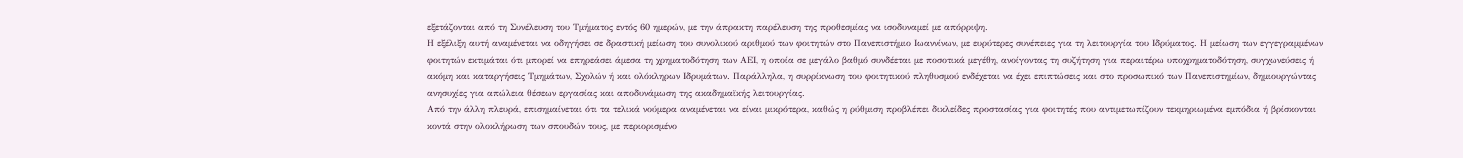εξετάζονται από τη Συνέλευση του Τμήματος εντός 60 ημερών, με την άπρακτη παρέλευση της προθεσμίας να ισοδυναμεί με απόρριψη.
Η εξέλιξη αυτή αναμένεται να οδηγήσει σε δραστική μείωση του συνολικού αριθμού των φοιτητών στο Πανεπιστήμιο Ιωαννίνων, με ευρύτερες συνέπειες για τη λειτουργία του Ιδρύματος. Η μείωση των εγγεγραμμένων φοιτητών εκτιμάται ότι μπορεί να επηρεάσει άμεσα τη χρηματοδότηση των ΑΕΙ, η οποία σε μεγάλο βαθμό συνδέεται με ποσοτικά μεγέθη, ανοίγοντας τη συζήτηση για περαιτέρω υποχρηματοδότηση, συγχωνεύσεις ή ακόμη και καταργήσεις Τμημάτων, Σχολών ή και ολόκληρων Ιδρυμάτων. Παράλληλα, η συρρίκνωση του φοιτητικού πληθυσμού ενδέχεται να έχει επιπτώσεις και στο προσωπικό των Πανεπιστημίων, δημιουργώντας ανησυχίες για απώλεια θέσεων εργασίας και αποδυνάμωση της ακαδημαϊκής λειτουργίας.
Από την άλλη πλευρά, επισημαίνεται ότι τα τελικά νούμερα αναμένεται να είναι μικρότερα, καθώς η ρύθμιση προβλέπει δικλείδες προστασίας για φοιτητές που αντιμετωπίζουν τεκμηριωμένα εμπόδια ή βρίσκονται κοντά στην ολοκλήρωση των σπουδών τους, με περιορισμένο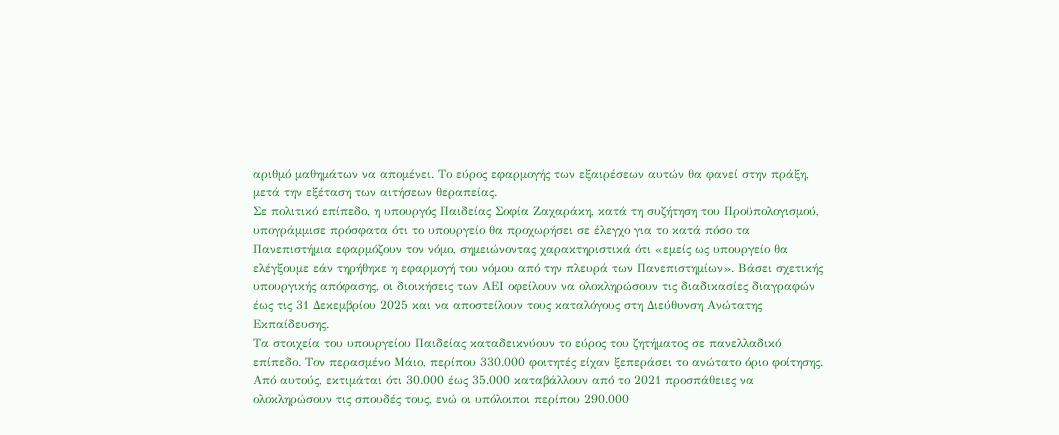αριθμό μαθημάτων να απομένει. Το εύρος εφαρμογής των εξαιρέσεων αυτών θα φανεί στην πράξη, μετά την εξέταση των αιτήσεων θεραπείας.
Σε πολιτικό επίπεδο, η υπουργός Παιδείας Σοφία Ζαχαράκη, κατά τη συζήτηση του Προϋπολογισμού, υπογράμμισε πρόσφατα ότι το υπουργείο θα προχωρήσει σε έλεγχο για το κατά πόσο τα Πανεπιστήμια εφαρμόζουν τον νόμο, σημειώνοντας χαρακτηριστικά ότι «εμείς ως υπουργείο θα ελέγξουμε εάν τηρήθηκε η εφαρμογή του νόμου από την πλευρά των Πανεπιστημίων». Βάσει σχετικής υπουργικής απόφασης, οι διοικήσεις των ΑΕΙ οφείλουν να ολοκληρώσουν τις διαδικασίες διαγραφών έως τις 31 Δεκεμβρίου 2025 και να αποστείλουν τους καταλόγους στη Διεύθυνση Ανώτατης Εκπαίδευσης.
Τα στοιχεία του υπουργείου Παιδείας καταδεικνύουν το εύρος του ζητήματος σε πανελλαδικό επίπεδο. Τον περασμένο Μάιο, περίπου 330.000 φοιτητές είχαν ξεπεράσει το ανώτατο όριο φοίτησης. Από αυτούς, εκτιμάται ότι 30.000 έως 35.000 καταβάλλουν από το 2021 προσπάθειες να ολοκληρώσουν τις σπουδές τους, ενώ οι υπόλοιποι περίπου 290.000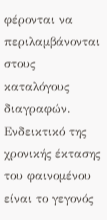φέρονται να περιλαμβάνονται στους καταλόγους διαγραφών. Ενδεικτικό της χρονικής έκτασης του φαινομένου είναι το γεγονός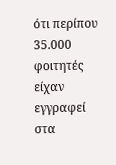ότι περίπου 35.000 φοιτητές είχαν εγγραφεί στα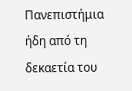Πανεπιστήμια ήδη από τη δεκαετία του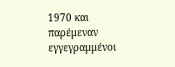1970 και παρέμεναν εγγεγραμμένοι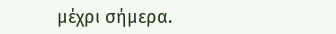μέχρι σήμερα.